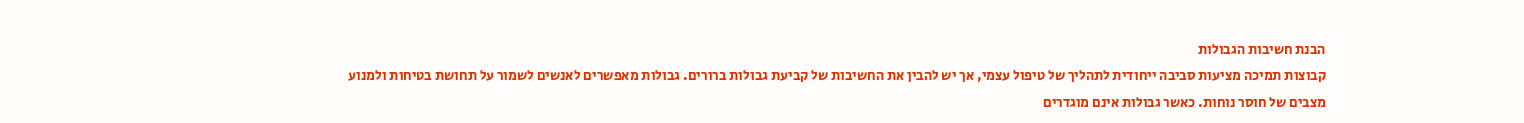הבנת חשיבות הגבולות
קבוצות תמיכה מציעות סביבה ייחודית לתהליך של טיפול עצמי, אך יש להבין את החשיבות של קביעת גבולות ברורים. גבולות מאפשרים לאנשים לשמור על תחושת בטיחות ולמנוע מצבים של חוסר נוחות. כאשר גבולות אינם מוגדרים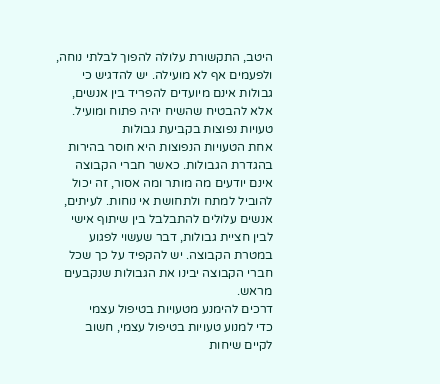היטב, התקשורת עלולה להפוך לבלתי נוחה, ולפעמים אף לא מועילה. יש להדגיש כי גבולות אינם מיועדים להפריד בין אנשים, אלא להבטיח שהשיח יהיה פתוח ומועיל.
טעויות נפוצות בקביעת גבולות
אחת הטעויות הנפוצות היא חוסר בהירות בהגדרת הגבולות. כאשר חברי הקבוצה אינם יודעים מה מותר ומה אסור, זה יכול להוביל למתח ולתחושת אי נוחות. לעיתים, אנשים עלולים להתבלבל בין שיתוף אישי לבין חציית גבולות, דבר שעשוי לפגוע במטרת הקבוצה. יש להקפיד על כך שכל חברי הקבוצה יבינו את הגבולות שנקבעים מראש.
דרכים להימנע מטעויות בטיפול עצמי
כדי למנוע טעויות בטיפול עצמי, חשוב לקיים שיחות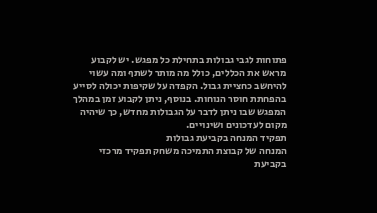פתוחות לגבי גבולות בתחילת כל מפגש. יש לקבוע מראש את הכללים, כולל מה מותר לשתף ומה עשוי להיחשב כחציית גבול. הקפדה על שקיפות יכולה לסייע בהפחתת חוסר הנוחות. בנוסף, ניתן לקבוע זמן במהלך המפגש שבו ניתן לדבר על הגבולות מחדש, כך שיהיה מקום לעדכונים ושינויים.
תפקיד המנחה בקביעת גבולות
המנחה של קבוצת התמיכה משחק תפקיד מרכזי בקביעת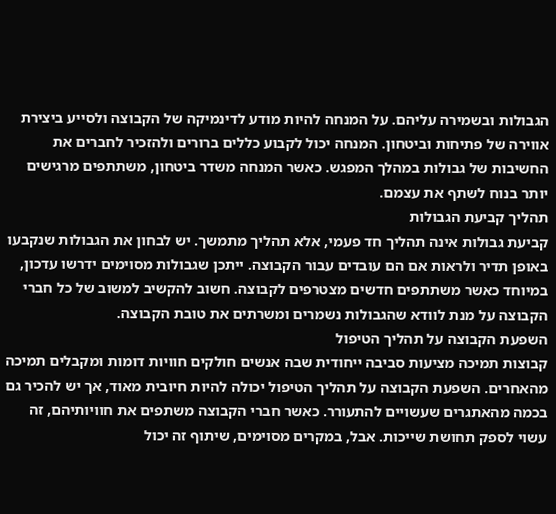הגבולות ובשמירה עליהם. על המנחה להיות מודע לדינמיקה של הקבוצה ולסייע ביצירת אווירה של פתיחות וביטחון. המנחה יכול לקבוע כללים ברורים ולהזכיר לחברים את החשיבות של גבולות במהלך המפגש. כאשר המנחה משדר ביטחון, משתתפים מרגישים יותר בנוח לשתף את עצמם.
תהליך קביעת הגבולות
קביעת גבולות אינה תהליך חד פעמי, אלא תהליך מתמשך. יש לבחון את הגבולות שנקבעו באופן תדיר ולראות אם הם עובדים עבור הקבוצה. ייתכן שגבולות מסוימים ידרשו עדכון, במיוחד כאשר משתתפים חדשים מצטרפים לקבוצה. חשוב להקשיב למשוב של כל חברי הקבוצה על מנת לוודא שהגבולות נשמרים ומשרתים את טובת הקבוצה.
השפעת הקבוצה על תהליך הטיפול
קבוצות תמיכה מציעות סביבה ייחודית שבה אנשים חולקים חוויות דומות ומקבלים תמיכה מהאחרים. השפעת הקבוצה על תהליך הטיפול יכולה להיות חיובית מאוד, אך יש להכיר גם בכמה מהאתגרים שעשויים להתעורר. כאשר חברי הקבוצה משתפים את חוויותיהם, זה עשוי לספק תחושת שייכות. אבל, במקרים מסוימים, שיתוף זה יכול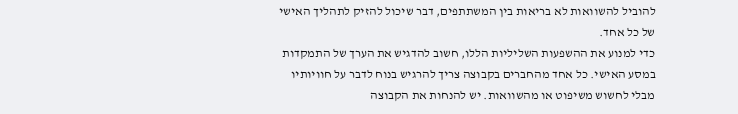להוביל להשוואות לא בריאות בין המשתתפים, דבר שיכול להזיק לתהליך האישי של כל אחד.
כדי למנוע את ההשפעות השליליות הללו, חשוב להדגיש את הערך של התמקדות במסע האישי. כל אחד מהחברים בקבוצה צריך להרגיש בנוח לדבר על חוויותיו מבלי לחשוש משיפוט או מהשוואות. יש להנחות את הקבוצה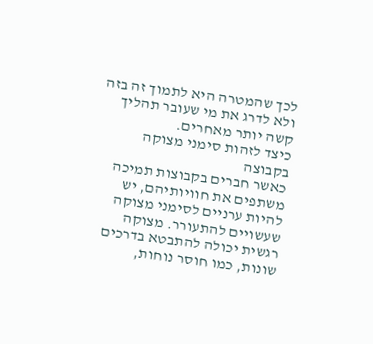לכך שהמטרה היא לתמוך זה בזה ולא לדרג את מי שעובר תהליך קשה יותר מאחרים.
כיצד לזהות סימני מצוקה בקבוצה
כאשר חברים בקבוצות תמיכה משתפים את חוויותיהם, יש להיות ערניים לסימני מצוקה שעשויים להתעורר. מצוקה רגשית יכולה להתבטא בדרכים שונות, כמו חוסר נוחות,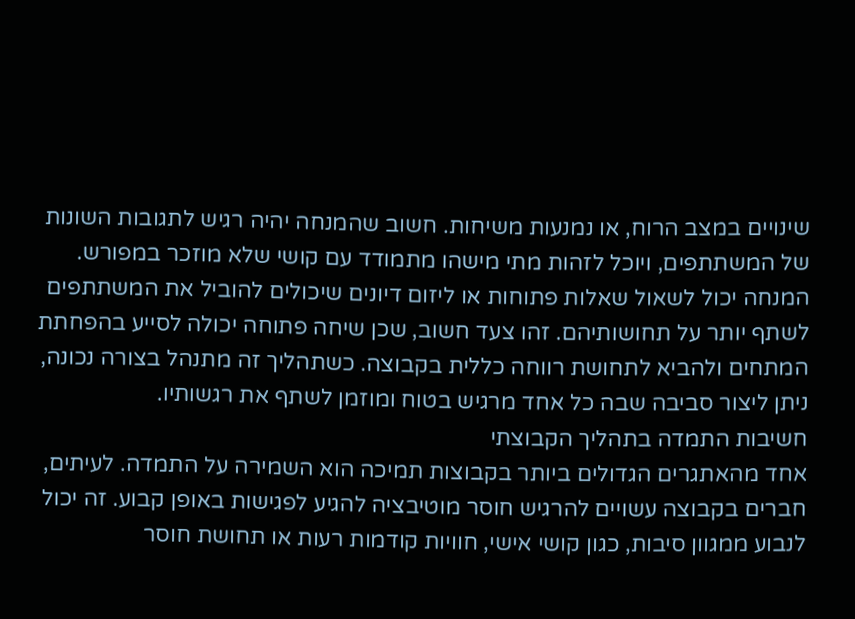שינויים במצב הרוח, או נמנעות משיחות. חשוב שהמנחה יהיה רגיש לתגובות השונות של המשתתפים, ויוכל לזהות מתי מישהו מתמודד עם קושי שלא מוזכר במפורש.
המנחה יכול לשאול שאלות פתוחות או ליזום דיונים שיכולים להוביל את המשתתפים לשתף יותר על תחושותיהם. זהו צעד חשוב, שכן שיחה פתוחה יכולה לסייע בהפחתת המתחים ולהביא לתחושת רווחה כללית בקבוצה. כשתהליך זה מתנהל בצורה נכונה, ניתן ליצור סביבה שבה כל אחד מרגיש בטוח ומוזמן לשתף את רגשותיו.
חשיבות התמדה בתהליך הקבוצתי
אחד מהאתגרים הגדולים ביותר בקבוצות תמיכה הוא השמירה על התמדה. לעיתים, חברים בקבוצה עשויים להרגיש חוסר מוטיבציה להגיע לפגישות באופן קבוע. זה יכול לנבוע ממגוון סיבות, כגון קושי אישי, חוויות קודמות רעות או תחושת חוסר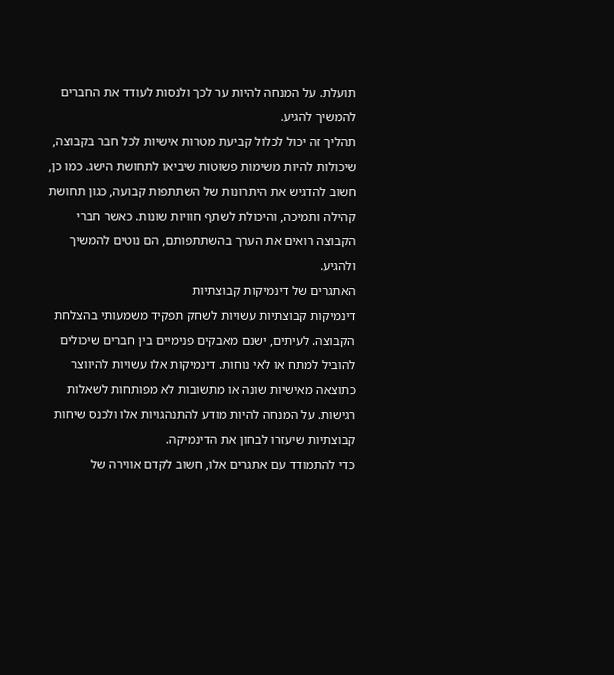תועלת. על המנחה להיות ער לכך ולנסות לעודד את החברים להמשיך להגיע.
תהליך זה יכול לכלול קביעת מטרות אישיות לכל חבר בקבוצה, שיכולות להיות משימות פשוטות שיביאו לתחושת הישג. כמו כן, חשוב להדגיש את היתרונות של השתתפות קבועה, כגון תחושת קהילה ותמיכה, והיכולת לשתף חוויות שונות. כאשר חברי הקבוצה רואים את הערך בהשתתפותם, הם נוטים להמשיך ולהגיע.
האתגרים של דינמיקות קבוצתיות
דינמיקות קבוצתיות עשויות לשחק תפקיד משמעותי בהצלחת הקבוצה. לעיתים, ישנם מאבקים פנימיים בין חברים שיכולים להוביל למתח או לאי נוחות. דינמיקות אלו עשויות להיווצר כתוצאה מאישיות שונה או מתשובות לא מפותחות לשאלות רגישות. על המנחה להיות מודע להתנהגויות אלו ולכנס שיחות קבוצתיות שיעזרו לבחון את הדינמיקה.
כדי להתמודד עם אתגרים אלו, חשוב לקדם אווירה של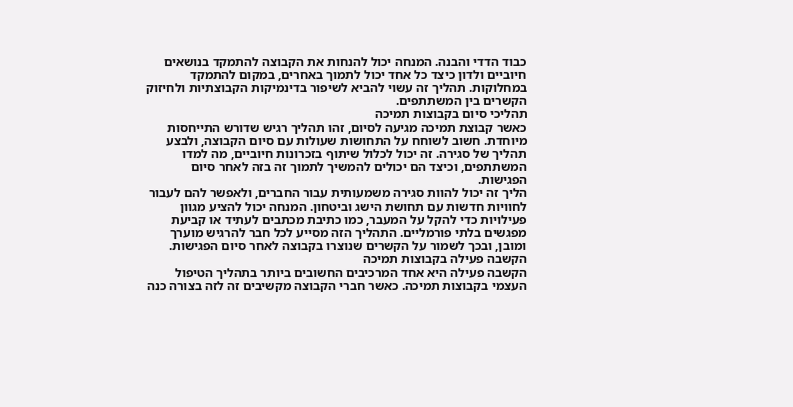כבוד הדדי והבנה. המנחה יכול להנחות את הקבוצה להתמקד בנושאים חיוביים ולדון כיצד כל אחד יכול לתמוך באחרים, במקום להתמקד במחלוקות. תהליך זה עשוי להביא לשיפור בדינמיקות הקבוצתיות ולחיזוק הקשרים בין המשתתפים.
תהליכי סיום בקבוצות תמיכה
כאשר קבוצת תמיכה מגיעה לסיום, זהו תהליך רגיש שדורש התייחסות מיוחדת. חשוב לשוחח על התחושות שעולות עם סיום הקבוצה, ולבצע תהליך של סגירה. זה יכול לכלול שיתוף בזכרונות חיוביים, מה למדו המשתתפים, וכיצד הם יכולים להמשיך לתמוך זה בזה לאחר סיום הפגישות.
הליך זה יכול להוות סגירה משמעותית עבור החברים, ולאפשר להם לעבור לחוויות חדשות עם תחושת הישג וביטחון. המנחה יכול להציע מגוון פעילויות כדי להקל על המעבר, כמו כתיבת מכתבים לעתיד או קביעת מפגשים בלתי פורמליים. התהליך הזה מסייע לכל חבר להרגיש מוערך ומובן, ובכך לשמור על הקשרים שנוצרו בקבוצה לאחר סיום הפגישות.
הקשבה פעילה בקבוצות תמיכה
הקשבה פעילה היא אחד המרכיבים החשובים ביותר בתהליך הטיפול העצמי בקבוצות תמיכה. כאשר חברי הקבוצה מקשיבים זה לזה בצורה כנה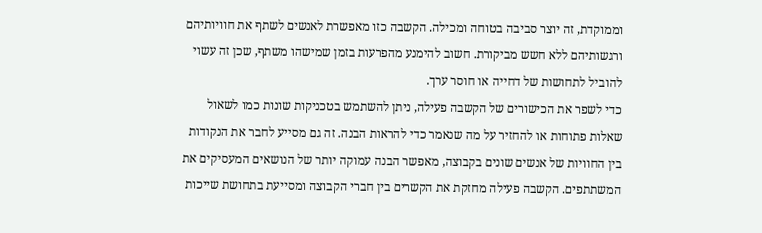וממוקדת, זה יוצר סביבה בטוחה ומכילה. הקשבה כזו מאפשרת לאנשים לשתף את חוויותיהם ורגשותיהם ללא חשש מביקורת. חשוב להימנע מהפרעות בזמן שמישהו משתף, שכן זה עשוי להוביל לתחושות של דחייה או חוסר ערך.
כדי לשפר את הכישורים של הקשבה פעילה, ניתן להשתמש בטכניקות שונות כמו לשאול שאלות פתוחות או להחזיר על מה שנאמר כדי להראות הבנה. זה גם מסייע לחבר את הנקודות בין החוויות של אנשים שונים בקבוצה, מאפשר הבנה עמוקה יותר של הנושאים המעסיקים את המשתתפים. הקשבה פעילה מחזקת את הקשרים בין חברי הקבוצה ומסייעת בתחושת שייכות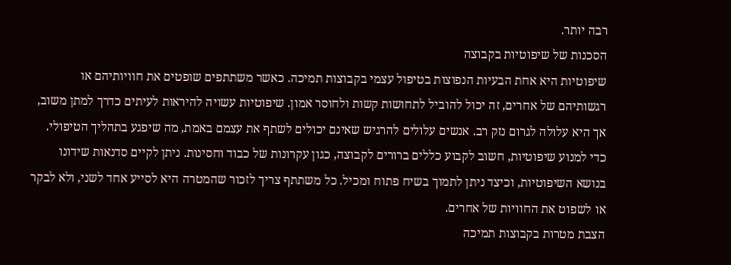רבה יותר.
הסכנות של שיפוטיות בקבוצה
שיפוטיות היא אחת הבעיות הנפוצות בטיפול עצמי בקבוצות תמיכה. כאשר משתתפים שופטים את חוויותיהם או רגשותיהם של אחרים, זה יכול להוביל לתחושות קשות ולחוסר אמון. שיפוטיות עשויה להיראות לעיתים כדרך למתן משוב, אך היא עלולה לגרום נזק רב. אנשים עלולים להרגיש שאינם יכולים לשתף את עצמם באמת, מה שיפגע בתהליך הטיפולי.
כדי למנוע שיפוטיות, חשוב לקבוע כללים ברורים לקבוצה, כגון עקרונות של כבוד וחסינות. ניתן לקיים סדנאות שידונו בנושא השיפוטיות, וכיצד ניתן לתמוך בשיח פתוח ומכיל. כל משתתף צריך לזכור שהמטרה היא לסייע אחד לשני, ולא לבקר או לשפוט את החוויות של אחרים.
הצבת מטרות בקבוצות תמיכה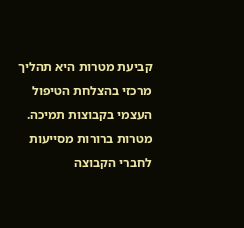קביעת מטרות היא תהליך מרכזי בהצלחת הטיפול העצמי בקבוצות תמיכה. מטרות ברורות מסייעות לחברי הקבוצה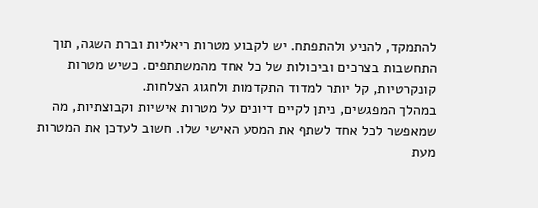להתמקד, להניע ולהתפתח. יש לקבוע מטרות ריאליות וברת השגה, תוך התחשבות בצרכים וביכולות של כל אחד מהמשתתפים. כשיש מטרות קונקרטיות, קל יותר למדוד התקדמות ולחגוג הצלחות.
במהלך המפגשים, ניתן לקיים דיונים על מטרות אישיות וקבוצתיות, מה שמאפשר לכל אחד לשתף את המסע האישי שלו. חשוב לעדכן את המטרות מעת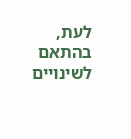לעת, בהתאם לשינויים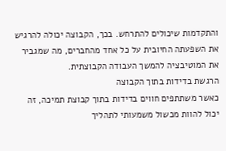והתקדמות שיכולים להתרחש. בכך, הקבוצה יכולה להרגיש את השפעתה החיובית על כל אחד מהחברים, מה שמגביר את המוטיבציה להמשך העבודה הקבוצתית.
הרגשת בדידות בתוך הקבוצה
כאשר משתתפים חווים בדידות בתוך קבוצת תמיכה, זה יכול להוות מכשול משמעותי לתהליך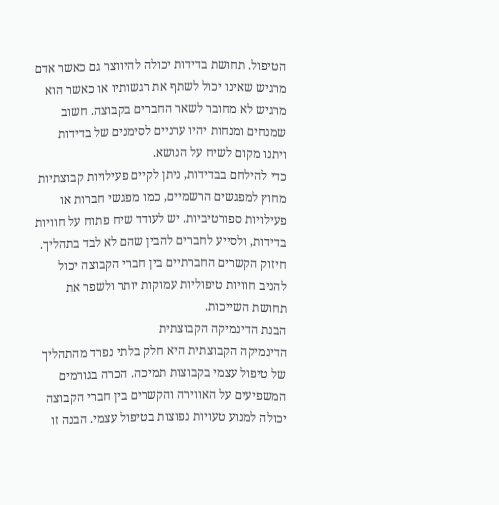הטיפול. תחושת בדידות יכולה להיווצר גם כאשר אדם מרגיש שאינו יכול לשתף את רגשותיו או כאשר הוא מרגיש לא מחובר לשאר החברים בקבוצה. חשוב שמנחים ומנחות יהיו ערניים לסימנים של בדידות ויתנו מקום לשיח על הנושא.
כדי להילחם בבדידות, ניתן לקיים פעילויות קבוצתיות מחוץ למפגשים הרשמיים, כמו מפגשי חברות או פעילויות ספורטיביות. יש לעודד שיח פתוח על חוויות בדידות, ולסייע לחברים להבין שהם לא לבד בתהליך. חיזוק הקשרים החברתיים בין חברי הקבוצה יכול להניב חוויות טיפוליות עמוקות יותר ולשפר את תחושת השייכות.
הבנת הדינמיקה הקבוצתית
הדינמיקה הקבוצתית היא חלק בלתי נפרד מהתהליך של טיפול עצמי בקבוצות תמיכה. הכרה בגורמים המשפיעים על האווירה והקשרים בין חברי הקבוצה יכולה למנוע טעויות נפוצות בטיפול עצמי. הבנה זו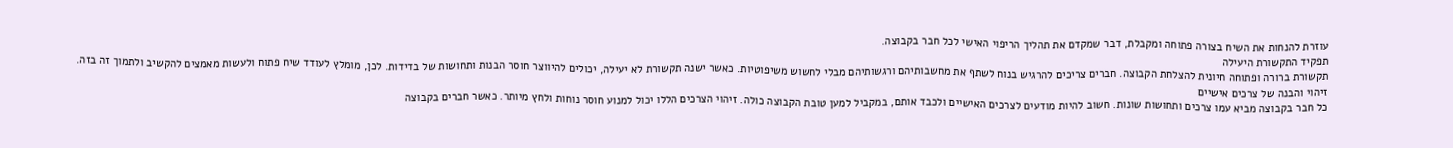עוזרת להנחות את השיח בצורה פתוחה ומקבלת, דבר שמקדם את תהליך הריפוי האישי לכל חבר בקבוצה.
תפקיד התקשורת היעילה
תקשורת ברורה ופתוחה חיונית להצלחת הקבוצה. חברים צריכים להרגיש בנוח לשתף את מחשבותיהם ורגשותיהם מבלי לחשוש משיפוטיות. כאשר ישנה תקשורת לא יעילה, יכולים להיווצר חוסר הבנות ותחושות של בדידות. לכן, מומלץ לעודד שיח פתוח ולעשות מאמצים להקשיב ולתמוך זה בזה.
זיהוי והבנה של צרכים אישיים
כל חבר בקבוצה מביא עמו צרכים ותחושות שונות. חשוב להיות מודעים לצרכים האישיים ולכבד אותם, במקביל למען טובת הקבוצה כולה. זיהוי הצרכים הללו יכול למנוע חוסר נוחות ולחץ מיותר. כאשר חברים בקבוצה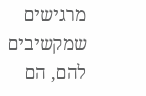מרגישים שמקשיבים להם, הם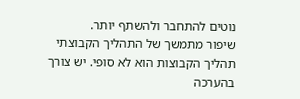נוטים להתחבר ולהשתף יותר.
שיפור מתמשך של התהליך הקבוצתי
תהליך הקבוצות הוא לא סופי. יש צורך בהערכה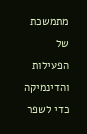מתמשכת של הפעילות והדינמיקה כדי לשפר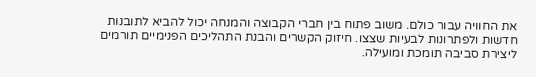את החוויה עבור כולם. משוב פתוח בין חברי הקבוצה והמנחה יכול להביא לתובנות חדשות ולפתרונות לבעיות שצצו. חיזוק הקשרים והבנת התהליכים הפנימיים תורמים ליצירת סביבה תומכת ומועילה.